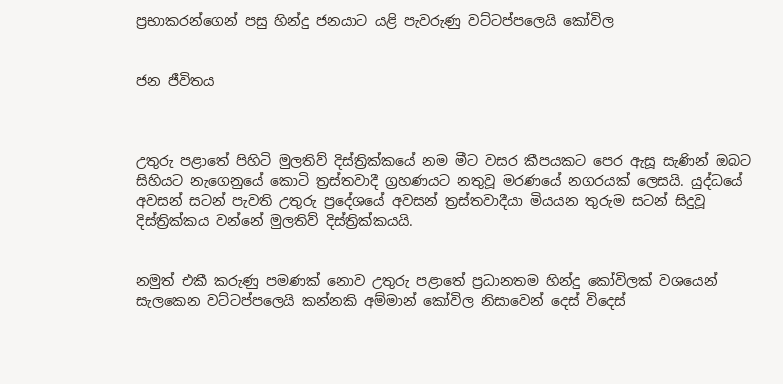ප්‍රභාකරන්ගෙන් පසු හින්දු ජනයාට යළි පැවරුණු වට්ටප්පලෙයි කෝවිල


ජන ජීවිතය



උතුරු පළාතේ පිහිටි මුලතිව් දිස්ත්‍රික්කයේ නම මීට වසර කීපයකට පෙර ඇසූ සැණින් ඔබට සිහියට නැගෙනුයේ කොටි ත්‍රස්තවාදී ග්‍රහණයට නතුවූ මරණයේ නගරයක් ලෙසයි. යුද්ධයේ අවසන් සටන් පැවති උතුරු ප්‍රදේශයේ අවසන් ත්‍රස්තවාදීයා මියයන තුරුම සටන් සිදුවූ දිස්ත්‍රික්කය වන්නේ මුලතිව් දිස්ත්‍රික්කයයි.


නමුත් එකී කරුණු පමණක් නොව උතුරු පළාතේ ප්‍රධානතම හින්දු කෝවිලක් වශයෙන් සැලකෙන වට්ටප්පලෙයි කන්නකි අම්මාන් කෝවිල නිසාවෙන් දෙස් විදෙස්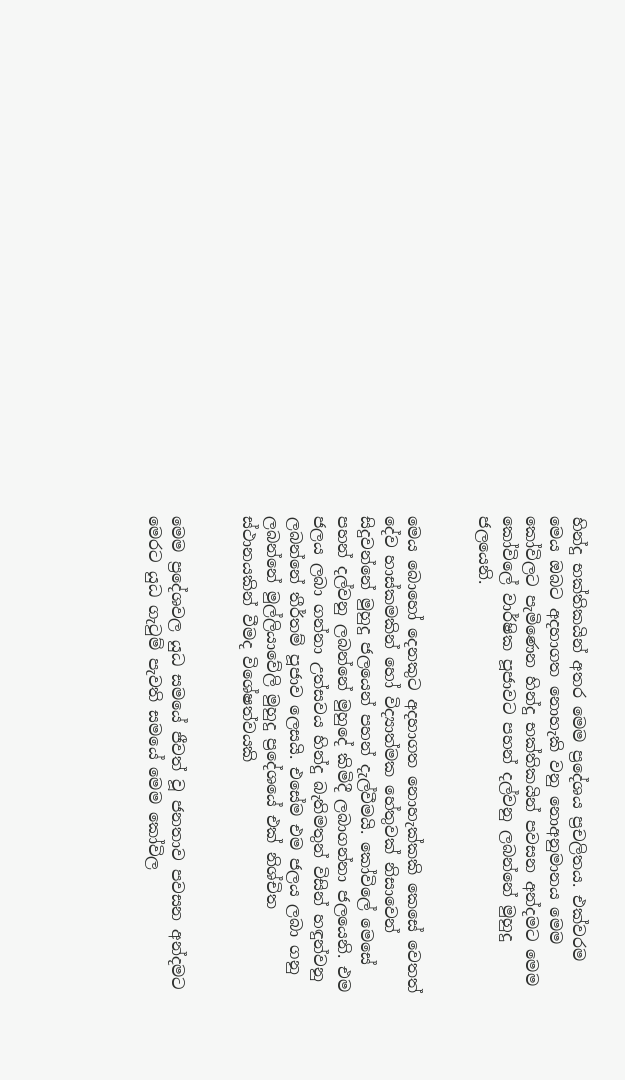හින්දු භක්තිකයින් අතර මෙම ප්‍රදේශය ප්‍රචලිතය. එක්වරම මෙය ඔබට අදහාගත නොහැකි වනු නොඅනුමානය මෙම කෝවිලට පැමිණෙන හින්දු භක්තිකයින් පවසන අන්දමට මෙම කෝවිලේ වාර්ෂික පූජාවට පහන් දල්වනු ලබන්නේ මුහුදු ජලයෙනි.


මෙය බොහෝ දෙනකුට අදහාගත නොහැක්කකි කෙසේ වෙතත් දේව හාස්කමකින් හෝ විද්‍යාත්මක හේතුවක් නිසාවෙන් සිදුවන්නේ මුහුදු ජලයෙන් පහන් දැල්වීමයි. කෝවිලේ මෙසේ පහන් දල්වනු ලබන්නේ මුහුදේ කිමිදී ලබාගන්නා ජලයෙනි. එම ජලය ලබා ගන්නා උත්සවය හින්දු බැතිමතුන් විසින් හඳුන්වනු ලබන්නේ තීර්තම් පූජාව ලෙසයි. එසේම එම ජලය ලබා ගනු ලබන්නේ මුල්ලියාවේලි මුහුදු ප්‍රදේශයේ එක් නිශ්චිත ස්ථානයකින් වීමද විශේෂත්වයකි


මෙම ප්‍රදේශවල යුධ සමයේ ජීවත් වූ ජනතාව පවසන අන්දමට මෙරට යුධ ගැටුම් පැවති සමයේ මෙම කෝවිල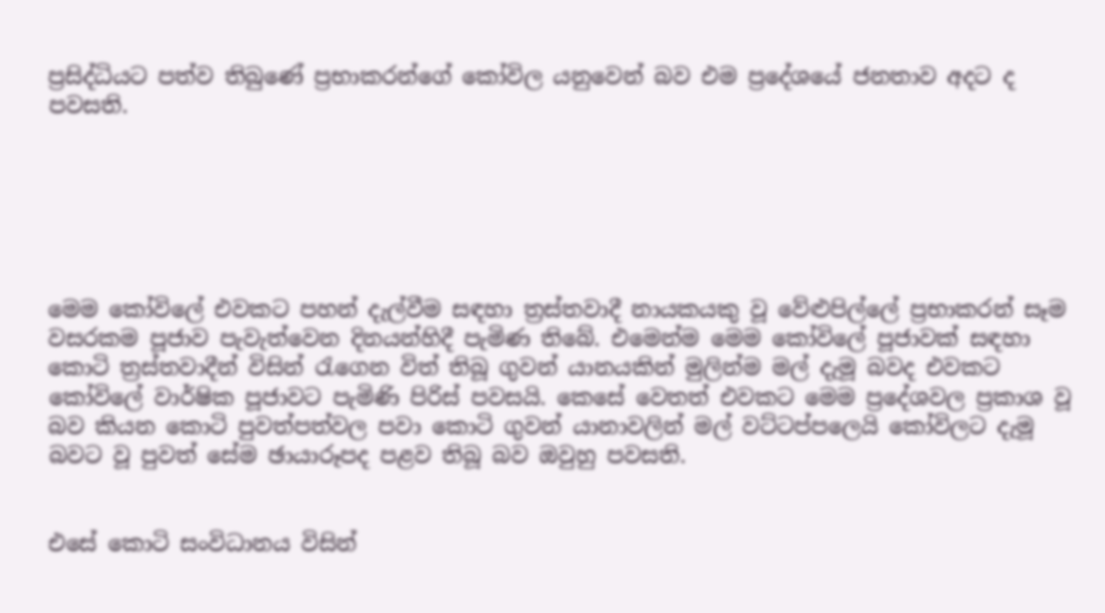ප්‍රසිද්ධියට පත්ව තිබුණේ ප්‍රභාකරන්ගේ කෝවිල යනුවෙන් බව එම ප්‍රදේශයේ ජනතාව අදට ද පවසති.






මෙම කෝවිලේ එවකට පහන් දැල්වීම සඳහා ත්‍රස්තවාදී නායකයකු වූ වේළුපිල්ලේ ප්‍රභාකරන් සෑම වසරකම පූජාව පැවැත්වෙන දිනයන්හිදී පැමිණ තිබේ. එමෙන්ම මෙම කෝවිලේ පූජාවක් සඳහා කොටි ත්‍රස්තවාදීන් විසින් රැගෙන විත් තිබූ ගුවන් යානයකින් මුලින්ම මල් දැමූ බවද එවකට කෝවිලේ වාර්ෂික පූජාවට පැමිණි පිරිස් පවසයි. කෙසේ වෙතත් එවකට මෙම ප්‍රදේශවල ප්‍රකාශ වූ බව කියන කොටි පුවත්පත්වල පවා කොටි ගුවන් යානාවලින් මල් වට්ටප්පලෙයි කෝවිලට දැමූ බවට වූ පුවත් සේම ඡායාරූපද පළව තිබූ බව ඔවුහු පවසති.


එසේ කොටි සංවිධානය විසින්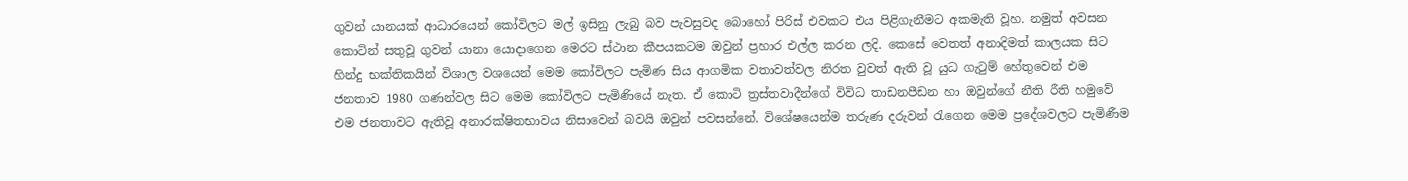ගුවන් යානයක් ආධාරයෙන් කෝවිලට මල් ඉසිනු ලැබු බව පැවසුවද බොහෝ පිරිස් එවකට එය පිළිගැනීමට අකමැති වූහ. නමුත් අවසන කොටින් සතුවූ ගුවන් යානා යොදාගෙන මෙරට ස්ථාන කීපයකටම ඔවුන් ප්‍රහාර එල්ල කරන ලදි. කෙසේ වෙතත් අනාදිමත් කාලයක සිට හින්දු භක්තිකයින් විශාල වශයෙන් මෙම කෝවිලට පැමිණ සිය ආගමික වතාවත්වල නිරත වුවත් ඇති වූ යුධ ගැටුම් හේතුවෙන් එම ජනතාව 1980 ගණන්වල සිට මෙම කෝවිලට පැමිණියේ නැත. ඒ කොටි ත්‍රස්තවාදීන්ගේ විවිධ තාඩනපීඩන හා ඔවුන්ගේ නීති රීති හමුවේ එම ජනතාවට ඇතිවූ අනාරක්ෂිතභාවය නිසාවෙන් බවයි ඔවුන් පවසන්නේ. විශේෂයෙන්ම තරුණ දරුවන් රැගෙන මෙම ප්‍රදේශවලට පැමිණීම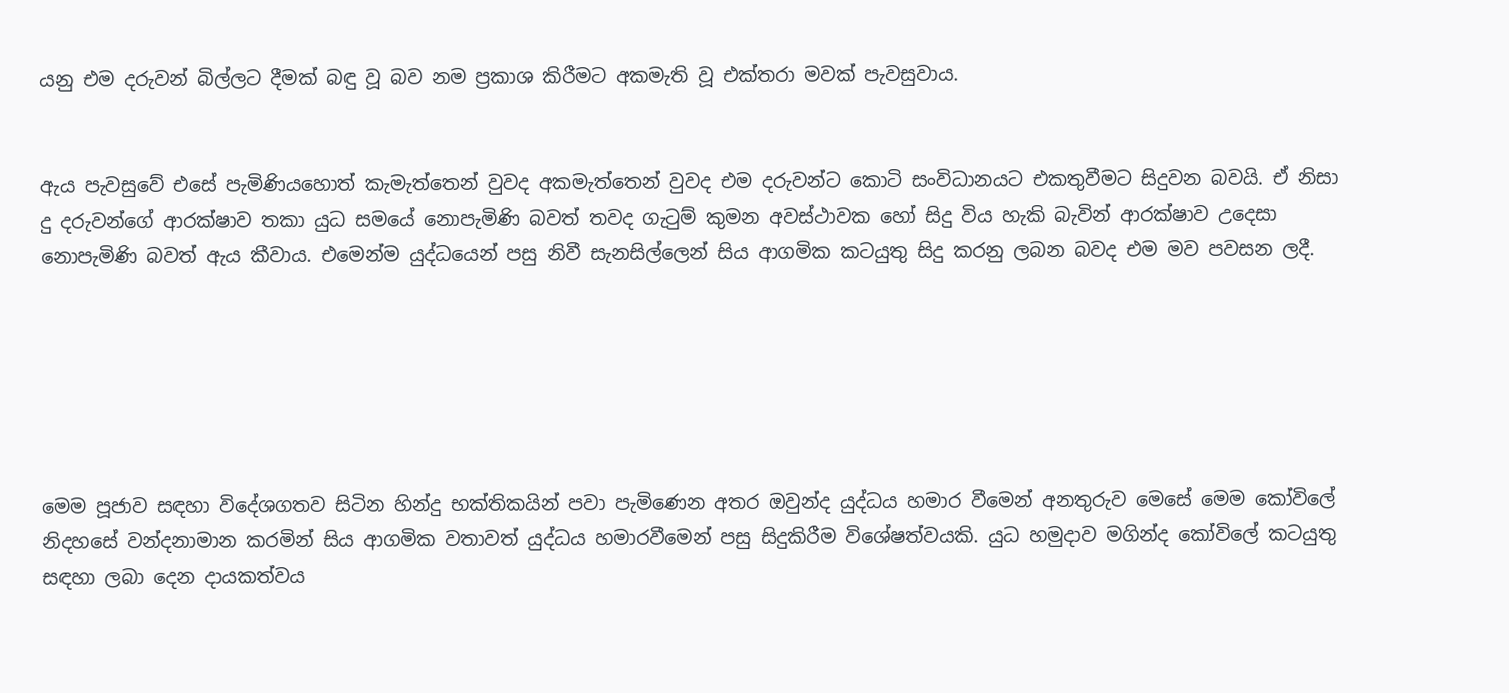යනු එම දරුවන් බිල්ලට දීමක් බඳු වූ බව නම ප්‍රකාශ කිරීමට අකමැති වූ එක්තරා මවක් පැවසුවාය.


ඇය පැවසුවේ එසේ පැමිණියහොත් කැමැත්තෙන් වුවද අකමැත්තෙන් වුවද එම දරුවන්ට කොටි සංවිධානයට එකතුවීමට සිදුවන බවයි. ඒ නිසා දු දරුවන්ගේ ආරක්ෂාව තකා යුධ සමයේ නොපැමිණි බවත් තවද ගැටුම් කුමන අවස්ථාවක හෝ සිදු විය හැකි බැවින් ආරක්ෂාව උදෙසා නොපැමිණි බවත් ඇය කීවාය. එමෙන්ම යුද්ධයෙන් පසු නිවී සැනසිල්ලෙන් සිය ආගමික කටයුතු සිදු කරනු ලබන බවද එම මව පවසන ලදී.






මෙම පූජාව සඳහා විදේශගතව සිටින හින්දු භක්තිකයින් පවා පැමිණෙන අතර ඔවුන්ද යුද්ධය හමාර වීමෙන් අනතුරුව මෙසේ මෙම කෝවිලේ නිදහසේ වන්දනාමාන කරමින් සිය ආගමික වතාවත් යුද්ධය හමාරවීමෙන් පසු සිදුකිරීම විශේෂත්වයකි. යුධ හමුදාව මගින්ද කෝවිලේ කටයුතු සඳහා ලබා දෙන දායකත්වය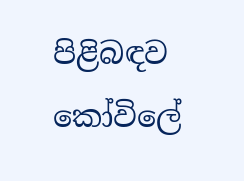පිළිබඳව කෝවිලේ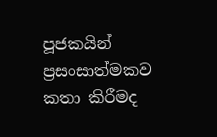පූජකයින් ප්‍රසංසාත්මකව කතා කිරීමද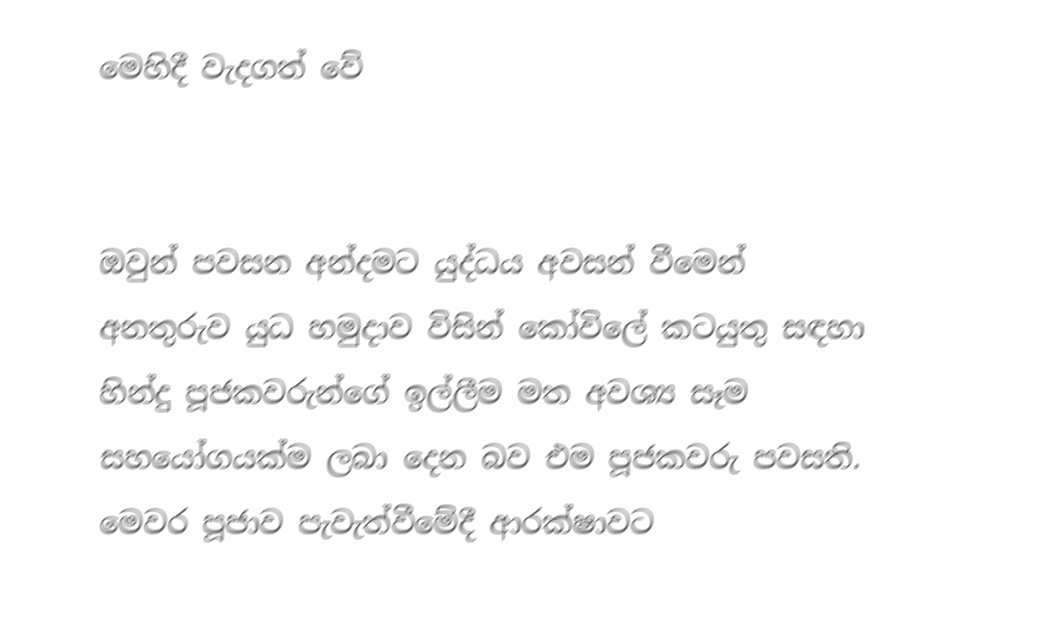මෙහිදී වැදගත් වේ


ඔවුන් පවසන අන්දමට යුද්ධය අවසන් වීමෙන් අනතුරුව යුධ හමුදාව විසින් කෝවිලේ කටයුතු සඳහා හින්දු පූජකවරුන්ගේ ඉල්ලීම මත අවශ්‍ය සෑම සහයෝගයක්ම ලබා දෙන බව එම පූජකවරු පවසති. මෙවර පූජාව පැවැත්වීමේදී ආරක්ෂාවට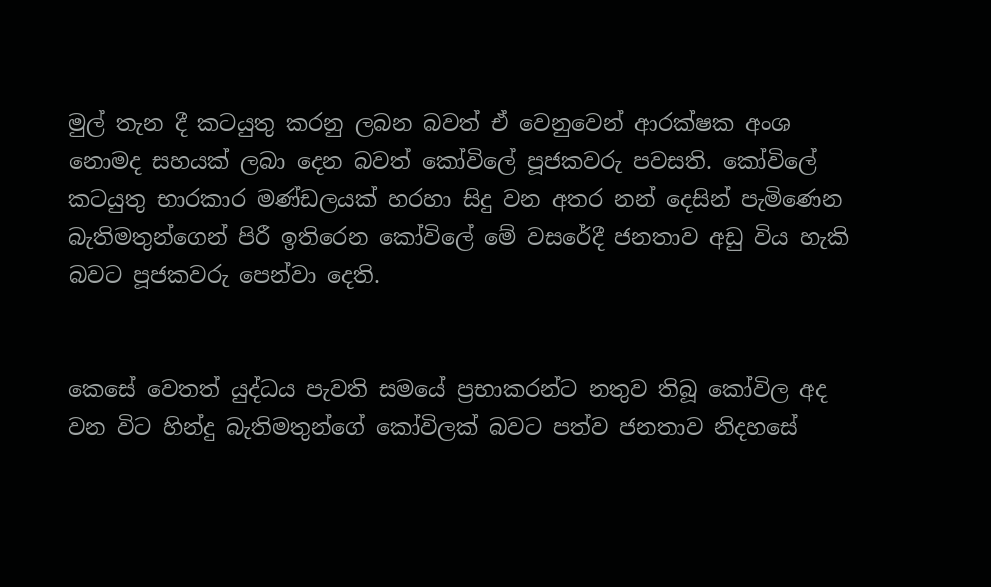මුල් තැන දී කටයුතු කරනු ලබන බවත් ඒ වෙනුවෙන් ආරක්ෂක අංශ නොමද සහයක් ලබා දෙන බවත් කෝවිලේ පූජකවරු පවසති. කෝවිලේ කටයුතු භාරකාර මණ්ඩලයක් හරහා සිදු වන අතර නන් දෙසින් පැමිණෙන බැතිමතුන්ගෙන් පිරී ඉතිරෙන කෝවිලේ මේ වසරේදී ජනතාව අඩු විය හැකි බවට පූජකවරු පෙන්වා දෙති.


කෙසේ වෙතත් යුද්ධය පැවති සමයේ ප්‍රභාකරන්ට නතුව තිබූ කෝවිල අද වන විට හින්දු බැතිමතුන්ගේ කෝවිලක් බවට පත්ව ජනතාව නිදහසේ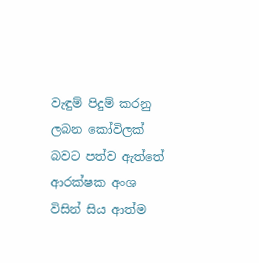වැඳුම් පිදුම් කරනු ලබන කෝවිලක් බවට පත්ව ඇත්තේ ආරක්ෂක අංශ විසින් සිය ආත්ම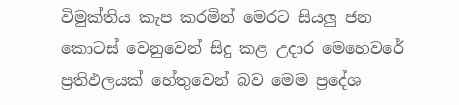විමුක්තිය කැප කරමින් මෙරට සියලු ජන කොටස් වෙනුවෙන් සිදු කළ උදාර මෙහෙවරේ ප්‍රතිඵලයක් හේතුවෙන් බව මෙම ප්‍රදේශ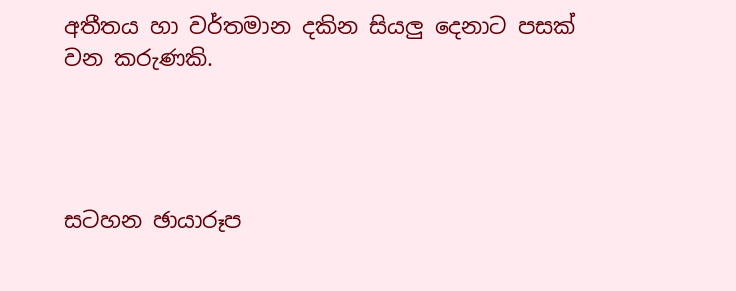අතීතය හා වර්තමාන දකින සියලු දෙනාට පසක් වන කරුණකි.




සටහන ඡායාරූප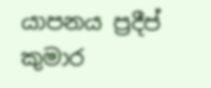යාපනය ප්‍රදීප් කුමාර